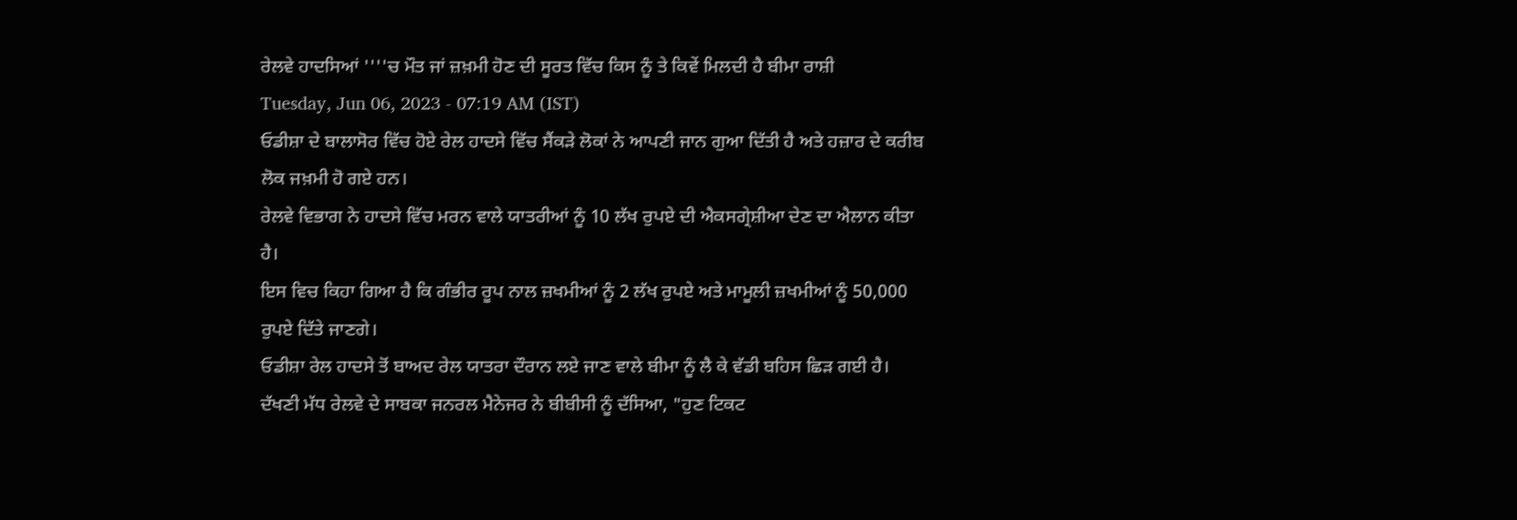ਰੇਲਵੇ ਹਾਦਸਿਆਂ ''''ਚ ਮੌਤ ਜਾਂ ਜ਼ਖ਼ਮੀ ਹੋਣ ਦੀ ਸੂਰਤ ਵਿੱਚ ਕਿਸ ਨੂੰ ਤੇ ਕਿਵੇਂ ਮਿਲਦੀ ਹੈ ਬੀਮਾ ਰਾਸ਼ੀ
Tuesday, Jun 06, 2023 - 07:19 AM (IST)
ਓਡੀਸ਼ਾ ਦੇ ਬਾਲਾਸੋਰ ਵਿੱਚ ਹੋਏ ਰੇਲ ਹਾਦਸੇ ਵਿੱਚ ਸੈਂਕੜੇ ਲੋਕਾਂ ਨੇ ਆਪਣੀ ਜਾਨ ਗੁਆ ਦਿੱਤੀ ਹੈ ਅਤੇ ਹਜ਼ਾਰ ਦੇ ਕਰੀਬ ਲੋਕ ਜਖ਼ਮੀ ਹੋ ਗਏ ਹਨ।
ਰੇਲਵੇ ਵਿਭਾਗ ਨੇ ਹਾਦਸੇ ਵਿੱਚ ਮਰਨ ਵਾਲੇ ਯਾਤਰੀਆਂ ਨੂੰ 10 ਲੱਖ ਰੁਪਏ ਦੀ ਐਕਸਗ੍ਰੇਸ਼ੀਆ ਦੇਣ ਦਾ ਐਲਾਨ ਕੀਤਾ ਹੈ।
ਇਸ ਵਿਚ ਕਿਹਾ ਗਿਆ ਹੈ ਕਿ ਗੰਭੀਰ ਰੂਪ ਨਾਲ ਜ਼ਖਮੀਆਂ ਨੂੰ 2 ਲੱਖ ਰੁਪਏ ਅਤੇ ਮਾਮੂਲੀ ਜ਼ਖਮੀਆਂ ਨੂੰ 50,000 ਰੁਪਏ ਦਿੱਤੇ ਜਾਣਗੇ।
ਓਡੀਸ਼ਾ ਰੇਲ ਹਾਦਸੇ ਤੋਂ ਬਾਅਦ ਰੇਲ ਯਾਤਰਾ ਦੌਰਾਨ ਲਏ ਜਾਣ ਵਾਲੇ ਬੀਮਾ ਨੂੰ ਲੈ ਕੇ ਵੱਡੀ ਬਹਿਸ ਛਿੜ ਗਈ ਹੈ।
ਦੱਖਣੀ ਮੱਧ ਰੇਲਵੇ ਦੇ ਸਾਬਕਾ ਜਨਰਲ ਮੈਨੇਜਰ ਨੇ ਬੀਬੀਸੀ ਨੂੰ ਦੱਸਿਆ, "ਹੁਣ ਟਿਕਟ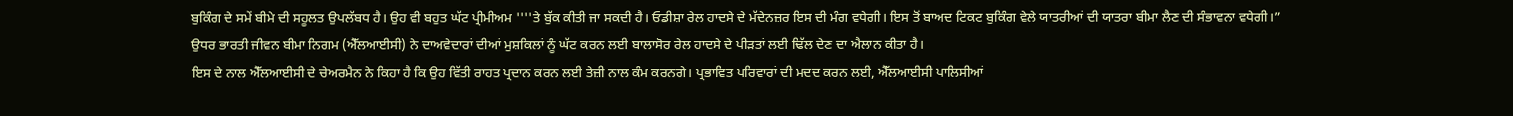ਬੁਕਿੰਗ ਦੇ ਸਮੇਂ ਬੀਮੇ ਦੀ ਸਹੂਲਤ ਉਪਲੱਬਧ ਹੈ। ਉਹ ਵੀ ਬਹੁਤ ਘੱਟ ਪ੍ਰੀਮੀਅਮ ''''ਤੇ ਬੁੱਕ ਕੀਤੀ ਜਾ ਸਕਦੀ ਹੈ। ਓਡੀਸ਼ਾ ਰੇਲ ਹਾਦਸੇ ਦੇ ਮੱਦੇਨਜ਼ਰ ਇਸ ਦੀ ਮੰਗ ਵਧੇਗੀ। ਇਸ ਤੋਂ ਬਾਅਦ ਟਿਕਟ ਬੁਕਿੰਗ ਵੇਲੇ ਯਾਤਰੀਆਂ ਦੀ ਯਾਤਰਾ ਬੀਮਾ ਲੈਣ ਦੀ ਸੰਭਾਵਨਾ ਵਧੇਗੀ।”
ਉਧਰ ਭਾਰਤੀ ਜੀਵਨ ਬੀਮਾ ਨਿਗਮ (ਐੱਲਆਈਸੀ) ਨੇ ਦਾਅਵੇਦਾਰਾਂ ਦੀਆਂ ਮੁਸ਼ਕਿਲਾਂ ਨੂੰ ਘੱਟ ਕਰਨ ਲਈ ਬਾਲਾਸੋਰ ਰੇਲ ਹਾਦਸੇ ਦੇ ਪੀੜਤਾਂ ਲਈ ਢਿੱਲ ਦੇਣ ਦਾ ਐਲਾਨ ਕੀਤਾ ਹੈ।
ਇਸ ਦੇ ਨਾਲ ਐੱਲਆਈਸੀ ਦੇ ਚੇਅਰਮੈਨ ਨੇ ਕਿਹਾ ਹੈ ਕਿ ਉਹ ਵਿੱਤੀ ਰਾਹਤ ਪ੍ਰਦਾਨ ਕਰਨ ਲਈ ਤੇਜ਼ੀ ਨਾਲ ਕੰਮ ਕਰਨਗੇ। ਪ੍ਰਭਾਵਿਤ ਪਰਿਵਾਰਾਂ ਦੀ ਮਦਦ ਕਰਨ ਲਈ, ਐੱਲਆਈਸੀ ਪਾਲਿਸੀਆਂ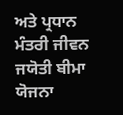ਅਤੇ ਪ੍ਰਧਾਨ ਮੰਤਰੀ ਜੀਵਨ ਜਯੋਤੀ ਬੀਮਾ ਯੋਜਨਾ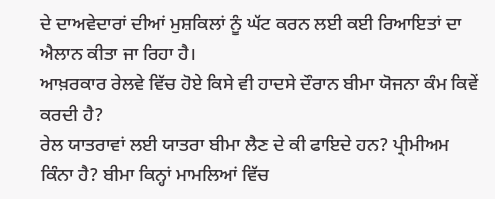ਦੇ ਦਾਅਵੇਦਾਰਾਂ ਦੀਆਂ ਮੁਸ਼ਕਿਲਾਂ ਨੂੰ ਘੱਟ ਕਰਨ ਲਈ ਕਈ ਰਿਆਇਤਾਂ ਦਾ ਐਲਾਨ ਕੀਤਾ ਜਾ ਰਿਹਾ ਹੈ।
ਆਖ਼ਰਕਾਰ ਰੇਲਵੇ ਵਿੱਚ ਹੋਏ ਕਿਸੇ ਵੀ ਹਾਦਸੇ ਦੌਰਾਨ ਬੀਮਾ ਯੋਜਨਾ ਕੰਮ ਕਿਵੇਂ ਕਰਦੀ ਹੈ?
ਰੇਲ ਯਾਤਰਾਵਾਂ ਲਈ ਯਾਤਰਾ ਬੀਮਾ ਲੈਣ ਦੇ ਕੀ ਫਾਇਦੇ ਹਨ? ਪ੍ਰੀਮੀਅਮ ਕਿੰਨਾ ਹੈ? ਬੀਮਾ ਕਿਨ੍ਹਾਂ ਮਾਮਲਿਆਂ ਵਿੱਚ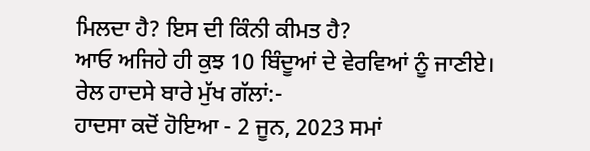ਮਿਲਦਾ ਹੈ? ਇਸ ਦੀ ਕਿੰਨੀ ਕੀਮਤ ਹੈ?
ਆਓ ਅਜਿਹੇ ਹੀ ਕੁਝ 10 ਬਿੰਦੂਆਂ ਦੇ ਵੇਰਵਿਆਂ ਨੂੰ ਜਾਣੀਏ।
ਰੇਲ ਹਾਦਸੇ ਬਾਰੇ ਮੁੱਖ ਗੱਲਾਂ:-
ਹਾਦਸਾ ਕਦੋਂ ਹੋਇਆ - 2 ਜੂਨ, 2023 ਸਮਾਂ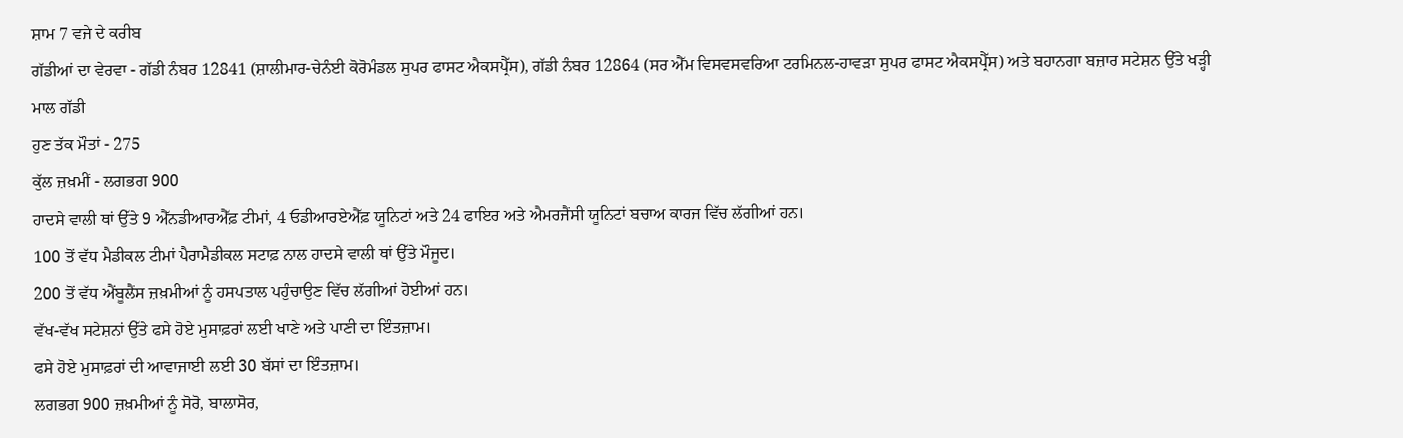ਸ਼ਾਮ 7 ਵਜੇ ਦੇ ਕਰੀਬ
ਗੱਡੀਆਂ ਦਾ ਵੇਰਵਾ - ਗੱਡੀ ਨੰਬਰ 12841 (ਸ਼ਾਲੀਮਾਰ-ਚੇਨੰਈ ਕੋਰੋਮੰਡਲ ਸੁਪਰ ਫਾਸਟ ਐਕਸਪ੍ਰੈੱਸ), ਗੱਡੀ ਨੰਬਰ 12864 (ਸਰ ਐੱਮ ਵਿਸਵਸਵਰਿਆ ਟਰਮਿਨਲ-ਹਾਵੜਾ ਸੁਪਰ ਫਾਸਟ ਐਕਸਪ੍ਰੈੱਸ) ਅਤੇ ਬਹਾਨਗਾ ਬਜ਼ਾਰ ਸਟੇਸ਼ਨ ਉੱਤੇ ਖੜ੍ਹੀ ਮਾਲ ਗੱਡੀ
ਹੁਣ ਤੱਕ ਮੌਤਾਂ - 275
ਕੁੱਲ ਜ਼ਖ਼ਮੀਂ - ਲਗਭਗ 900
ਹਾਦਸੇ ਵਾਲੀ ਥਾਂ ਉੱਤੇ 9 ਐੱਨਡੀਆਰਐੱਫ਼ ਟੀਮਾਂ, 4 ਓਡੀਆਰਏਐੱਫ਼ ਯੂਨਿਟਾਂ ਅਤੇ 24 ਫਾਇਰ ਅਤੇ ਐਮਰਜੈਂਸੀ ਯੂਨਿਟਾਂ ਬਚਾਅ ਕਾਰਜ ਵਿੱਚ ਲੱਗੀਆਂ ਹਨ।
100 ਤੋਂ ਵੱਧ ਮੈਡੀਕਲ ਟੀਮਾਂ ਪੈਰਾਮੈਡੀਕਲ ਸਟਾਫ਼ ਨਾਲ ਹਾਦਸੇ ਵਾਲੀ ਥਾਂ ਉੱਤੇ ਮੌਜੂਦ।
200 ਤੋਂ ਵੱਧ ਐਂਬੂਲੈਂਸ ਜ਼ਖ਼ਮੀਆਂ ਨੂੰ ਹਸਪਤਾਲ ਪਹੁੰਚਾਉਣ ਵਿੱਚ ਲੱਗੀਆਂ ਹੋਈਆਂ ਹਨ।
ਵੱਖ-ਵੱਖ ਸਟੇਸ਼ਨਾਂ ਉੱਤੇ ਫਸੇ ਹੋਏ ਮੁਸਾਫ਼ਰਾਂ ਲਈ ਖਾਣੇ ਅਤੇ ਪਾਣੀ ਦਾ ਇੰਤਜ਼ਾਮ।
ਫਸੇ ਹੋਏ ਮੁਸਾਫ਼ਰਾਂ ਦੀ ਆਵਾਜਾਈ ਲਈ 30 ਬੱਸਾਂ ਦਾ ਇੰਤਜ਼ਾਮ।
ਲਗਭਗ 900 ਜ਼ਖ਼ਮੀਆਂ ਨੂੰ ਸੋਰੋ, ਬਾਲਾਸੋਰ,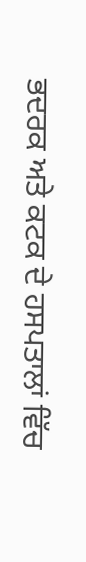ਭਦਰਕ ਅਤੇ ਕਟਕ ਦੇ ਹਸਪਤਾਲਾਂ ਵਿੱਚ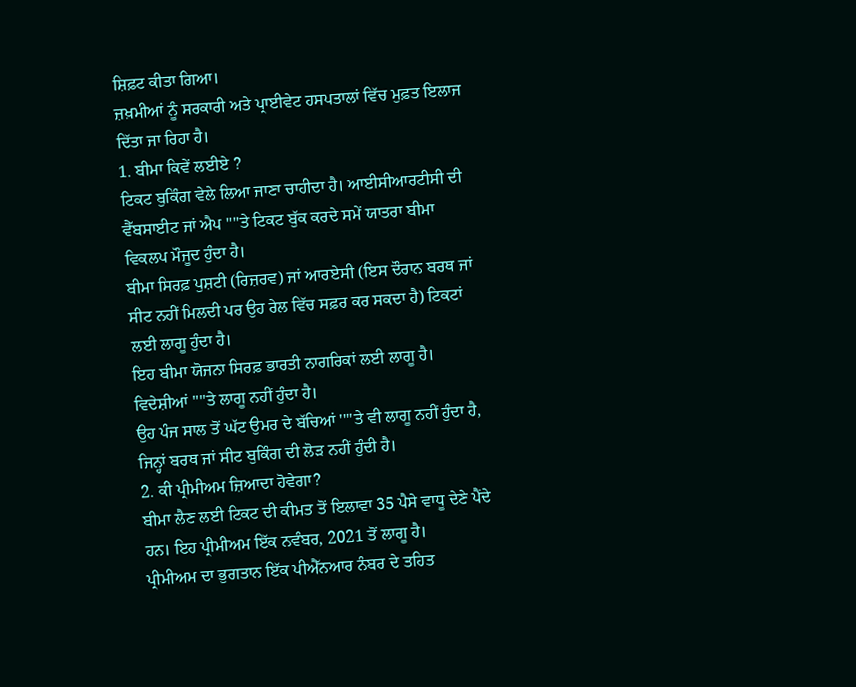ਸ਼ਿਫ਼ਟ ਕੀਤਾ ਗਿਆ।
ਜ਼ਖ਼ਮੀਆਂ ਨੂੰ ਸਰਕਾਰੀ ਅਤੇ ਪ੍ਰਾਈਵੇਟ ਹਸਪਤਾਲਾਂ ਵਿੱਚ ਮੁਫ਼ਤ ਇਲਾਜ ਦਿੱਤਾ ਜਾ ਰਿਹਾ ਹੈ।
1. ਬੀਮਾ ਕਿਵੇਂ ਲਈਏ ?
ਟਿਕਟ ਬੁਕਿੰਗ ਵੇਲੇ ਲਿਆ ਜਾਣਾ ਚਾਹੀਦਾ ਹੈ। ਆਈਸੀਆਰਟੀਸੀ ਦੀ ਵੈੱਬਸਾਈਟ ਜਾਂ ਐਪ ''''ਤੇ ਟਿਕਟ ਬੁੱਕ ਕਰਦੇ ਸਮੇਂ ਯਾਤਰਾ ਬੀਮਾ ਵਿਕਲਪ ਮੌਜੂਦ ਹੁੰਦਾ ਹੈ।
ਬੀਮਾ ਸਿਰਫ਼ ਪੁਸ਼ਟੀ (ਰਿਜ਼ਰਵ) ਜਾਂ ਆਰਏਸੀ (ਇਸ ਦੌਰਾਨ ਬਰਥ ਜਾਂ ਸੀਟ ਨਹੀਂ ਮਿਲਦੀ ਪਰ ਉਹ ਰੇਲ ਵਿੱਚ ਸਫ਼ਰ ਕਰ ਸਕਦਾ ਹੈ) ਟਿਕਟਾਂ ਲਈ ਲਾਗੂ ਹੁੰਦਾ ਹੈ।
ਇਹ ਬੀਮਾ ਯੋਜਨਾ ਸਿਰਫ਼ ਭਾਰਤੀ ਨਾਗਰਿਕਾਂ ਲਈ ਲਾਗੂ ਹੈ। ਵਿਦੇਸ਼ੀਆਂ ''''ਤੇ ਲਾਗੂ ਨਹੀਂ ਹੁੰਦਾ ਹੈ।
ਉਹ ਪੰਜ ਸਾਲ ਤੋਂ ਘੱਟ ਉਮਰ ਦੇ ਬੱਚਿਆਂ ''''ਤੇ ਵੀ ਲਾਗੂ ਨਹੀਂ ਹੁੰਦਾ ਹੈ, ਜਿਨ੍ਹਾਂ ਬਰਥ ਜਾਂ ਸੀਟ ਬੁਕਿੰਗ ਦੀ ਲੋੜ ਨਹੀਂ ਹੁੰਦੀ ਹੈ।
2. ਕੀ ਪ੍ਰੀਮੀਅਮ ਜ਼ਿਆਦਾ ਹੋਵੇਗਾ?
ਬੀਮਾ ਲੈਣ ਲਈ ਟਿਕਟ ਦੀ ਕੀਮਤ ਤੋਂ ਇਲਾਵਾ 35 ਪੈਸੇ ਵਾਧੂ ਦੇਣੇ ਪੈਂਦੇ ਹਨ। ਇਹ ਪ੍ਰੀਮੀਅਮ ਇੱਕ ਨਵੰਬਰ, 2021 ਤੋਂ ਲਾਗੂ ਹੈ।
ਪ੍ਰੀਮੀਅਮ ਦਾ ਭੁਗਤਾਨ ਇੱਕ ਪੀਐੱਨਆਰ ਨੰਬਰ ਦੇ ਤਹਿਤ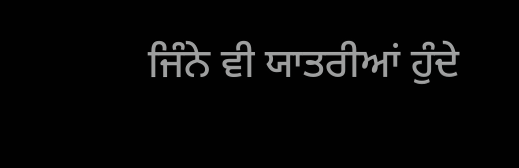ਜਿੰਨੇ ਵੀ ਯਾਤਰੀਆਂ ਹੁੰਦੇ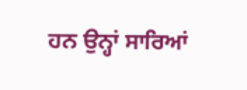ਹਨ ਉਨ੍ਹਾਂ ਸਾਰਿਆਂ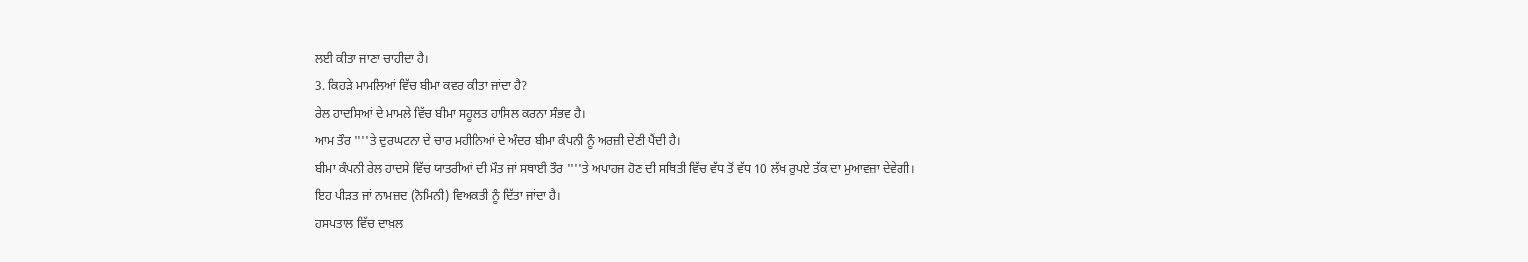ਲਈ ਕੀਤਾ ਜਾਣਾ ਚਾਹੀਦਾ ਹੈ।
3. ਕਿਹੜੇ ਮਾਮਲਿਆਂ ਵਿੱਚ ਬੀਮਾ ਕਵਰ ਕੀਤਾ ਜਾਂਦਾ ਹੈ?
ਰੇਲ ਹਾਦਸਿਆਂ ਦੇ ਮਾਮਲੇ ਵਿੱਚ ਬੀਮਾ ਸਹੂਲਤ ਹਾਸਿਲ ਕਰਨਾ ਸੰਭਵ ਹੈ।
ਆਮ ਤੌਰ ''''ਤੇ ਦੁਰਘਟਨਾ ਦੇ ਚਾਰ ਮਹੀਨਿਆਂ ਦੇ ਅੰਦਰ ਬੀਮਾ ਕੰਪਨੀ ਨੂੰ ਅਰਜ਼ੀ ਦੇਣੀ ਪੈਂਦੀ ਹੈ।
ਬੀਮਾ ਕੰਪਨੀ ਰੇਲ ਹਾਦਸੇ ਵਿੱਚ ਯਾਤਰੀਆਂ ਦੀ ਮੌਤ ਜਾਂ ਸਥਾਈ ਤੌਰ ''''ਤੇ ਅਪਾਹਜ ਹੋਣ ਦੀ ਸਥਿਤੀ ਵਿੱਚ ਵੱਧ ਤੋਂ ਵੱਧ 10 ਲੱਖ ਰੁਪਏ ਤੱਕ ਦਾ ਮੁਆਵਜ਼ਾ ਦੇਵੇਗੀ।
ਇਹ ਪੀੜਤ ਜਾਂ ਨਾਮਜ਼ਦ (ਨੋਮਿਨੀ) ਵਿਅਕਤੀ ਨੂੰ ਦਿੱਤਾ ਜਾਂਦਾ ਹੈ।
ਹਸਪਤਾਲ ਵਿੱਚ ਦਾਖ਼ਲ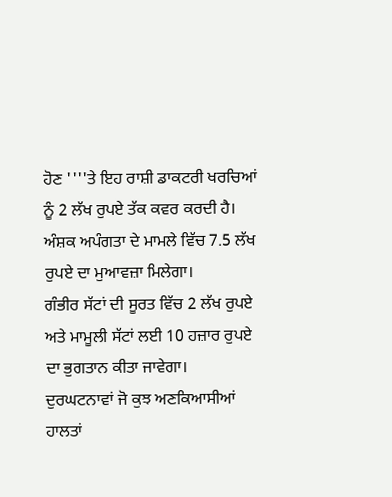ਹੋਣ ''''ਤੇ ਇਹ ਰਾਸ਼ੀ ਡਾਕਟਰੀ ਖਰਚਿਆਂ ਨੂੰ 2 ਲੱਖ ਰੁਪਏ ਤੱਕ ਕਵਰ ਕਰਦੀ ਹੈ।
ਅੰਸ਼ਕ ਅਪੰਗਤਾ ਦੇ ਮਾਮਲੇ ਵਿੱਚ 7.5 ਲੱਖ ਰੁਪਏ ਦਾ ਮੁਆਵਜ਼ਾ ਮਿਲੇਗਾ।
ਗੰਭੀਰ ਸੱਟਾਂ ਦੀ ਸੂਰਤ ਵਿੱਚ 2 ਲੱਖ ਰੁਪਏ ਅਤੇ ਮਾਮੂਲੀ ਸੱਟਾਂ ਲਈ 10 ਹਜ਼ਾਰ ਰੁਪਏ ਦਾ ਭੁਗਤਾਨ ਕੀਤਾ ਜਾਵੇਗਾ।
ਦੁਰਘਟਨਾਵਾਂ ਜੋ ਕੁਝ ਅਣਕਿਆਸੀਆਂ ਹਾਲਤਾਂ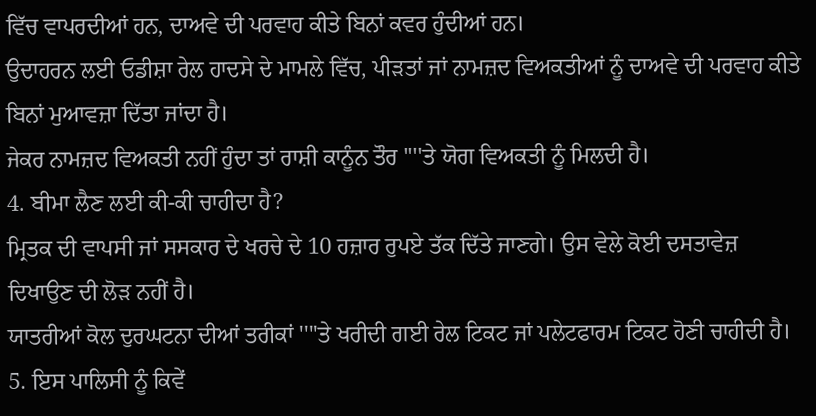ਵਿੱਚ ਵਾਪਰਦੀਆਂ ਹਨ, ਦਾਅਵੇ ਦੀ ਪਰਵਾਹ ਕੀਤੇ ਬਿਨਾਂ ਕਵਰ ਹੁੰਦੀਆਂ ਹਨ।
ਉਦਾਹਰਨ ਲਈ ਓਡੀਸ਼ਾ ਰੇਲ ਹਾਦਸੇ ਦੇ ਮਾਮਲੇ ਵਿੱਚ, ਪੀੜਤਾਂ ਜਾਂ ਨਾਮਜ਼ਦ ਵਿਅਕਤੀਆਂ ਨੂੰ ਦਾਅਵੇ ਦੀ ਪਰਵਾਹ ਕੀਤੇ ਬਿਨਾਂ ਮੁਆਵਜ਼ਾ ਦਿੱਤਾ ਜਾਂਦਾ ਹੈ।
ਜੇਕਰ ਨਾਮਜ਼ਦ ਵਿਅਕਤੀ ਨਹੀਂ ਹੁੰਦਾ ਤਾਂ ਰਾਸ਼ੀ ਕਾਨੂੰਨ ਤੌਰ ''''ਤੇ ਯੋਗ ਵਿਅਕਤੀ ਨੂੰ ਮਿਲਦੀ ਹੈ।
4. ਬੀਮਾ ਲੈਣ ਲਈ ਕੀ-ਕੀ ਚਾਹੀਦਾ ਹੈ?
ਮ੍ਰਿਤਕ ਦੀ ਵਾਪਸੀ ਜਾਂ ਸਸਕਾਰ ਦੇ ਖਰਚੇ ਦੇ 10 ਹਜ਼ਾਰ ਰੁਪਏ ਤੱਕ ਦਿੱਤੇ ਜਾਣਗੇ। ਉਸ ਵੇਲੇ ਕੋਈ ਦਸਤਾਵੇਜ਼ ਦਿਖਾਉਣ ਦੀ ਲੋੜ ਨਹੀਂ ਹੈ।
ਯਾਤਰੀਆਂ ਕੋਲ ਦੁਰਘਟਨਾ ਦੀਆਂ ਤਰੀਕਾਂ ''''ਤੇ ਖਰੀਦੀ ਗਈ ਰੇਲ ਟਿਕਟ ਜਾਂ ਪਲੇਟਫਾਰਮ ਟਿਕਟ ਹੋਣੀ ਚਾਹੀਦੀ ਹੈ।
5. ਇਸ ਪਾਲਿਸੀ ਨੂੰ ਕਿਵੇਂ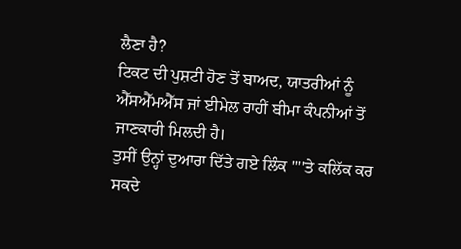ਲੈਣਾ ਹੈ?
ਟਿਕਟ ਦੀ ਪੁਸ਼ਟੀ ਹੋਣ ਤੋਂ ਬਾਅਦ, ਯਾਤਰੀਆਂ ਨੂੰ ਐੱਸਐੱਮਐੱਸ ਜਾਂ ਈਮੇਲ ਰਾਹੀਂ ਬੀਮਾ ਕੰਪਨੀਆਂ ਤੋਂ ਜਾਣਕਾਰੀ ਮਿਲਦੀ ਹੈ।
ਤੁਸੀਂ ਉਨ੍ਹਾਂ ਦੁਆਰਾ ਦਿੱਤੇ ਗਏ ਲਿੰਕ ''''ਤੇ ਕਲਿੱਕ ਕਰ ਸਕਦੇ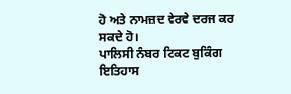ਹੋ ਅਤੇ ਨਾਮਜ਼ਦ ਵੇਰਵੇ ਦਰਜ ਕਰ ਸਕਦੇ ਹੋ।
ਪਾਲਿਸੀ ਨੰਬਰ ਟਿਕਟ ਬੁਕਿੰਗ ਇਤਿਹਾਸ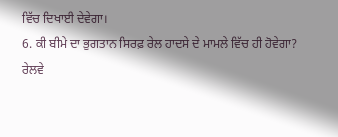ਵਿੱਚ ਦਿਖਾਈ ਦੇਵੇਗਾ।
6. ਕੀ ਬੀਮੇ ਦਾ ਭੁਗਤਾਨ ਸਿਰਫ਼ ਰੇਲ ਹਾਦਸੇ ਦੇ ਮਾਮਲੇ ਵਿੱਚ ਹੀ ਹੋਵੇਗਾ?
ਰੇਲਵੇ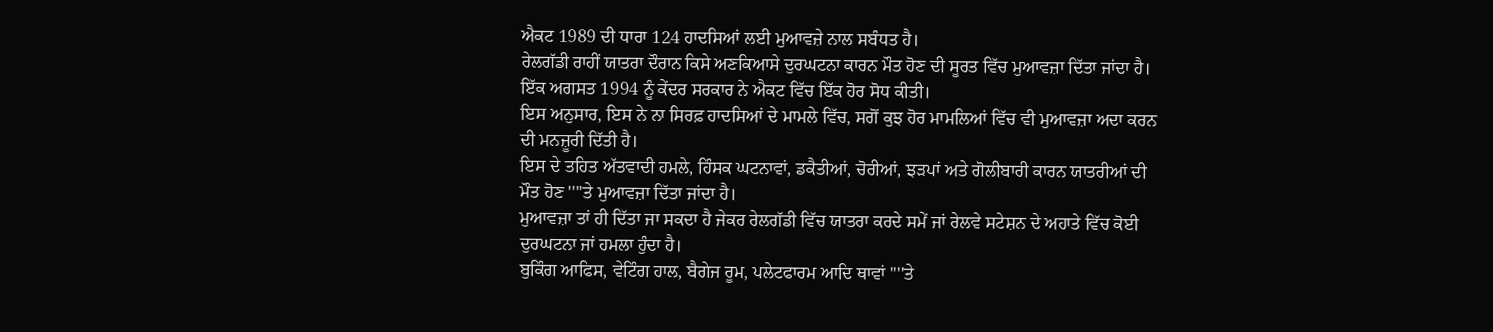ਐਕਟ 1989 ਦੀ ਧਾਰਾ 124 ਹਾਦਸਿਆਂ ਲਈ ਮੁਆਵਜ਼ੇ ਨਾਲ ਸਬੰਧਤ ਹੈ।
ਰੇਲਗੱਡੀ ਰਾਹੀਂ ਯਾਤਰਾ ਦੌਰਾਨ ਕਿਸੇ ਅਣਕਿਆਸੇ ਦੁਰਘਟਨਾ ਕਾਰਨ ਮੌਤ ਹੋਣ ਦੀ ਸੂਰਤ ਵਿੱਚ ਮੁਆਵਜ਼ਾ ਦਿੱਤਾ ਜਾਂਦਾ ਹੈ।
ਇੱਕ ਅਗਸਤ 1994 ਨੂੰ ਕੇਂਦਰ ਸਰਕਾਰ ਨੇ ਐਕਟ ਵਿੱਚ ਇੱਕ ਹੋਰ ਸੋਧ ਕੀਤੀ।
ਇਸ ਅਨੁਸਾਰ, ਇਸ ਨੇ ਨਾ ਸਿਰਫ਼ ਹਾਦਸਿਆਂ ਦੇ ਮਾਮਲੇ ਵਿੱਚ, ਸਗੋਂ ਕੁਝ ਹੋਰ ਮਾਮਲਿਆਂ ਵਿੱਚ ਵੀ ਮੁਆਵਜ਼ਾ ਅਦਾ ਕਰਨ ਦੀ ਮਨਜ਼ੂਰੀ ਦਿੱਤੀ ਹੈ।
ਇਸ ਦੇ ਤਹਿਤ ਅੱਤਵਾਦੀ ਹਮਲੇ, ਹਿੰਸਕ ਘਟਨਾਵਾਂ, ਡਕੈਤੀਆਂ, ਚੋਰੀਆਂ, ਝੜਪਾਂ ਅਤੇ ਗੋਲੀਬਾਰੀ ਕਾਰਨ ਯਾਤਰੀਆਂ ਦੀ ਮੌਤ ਹੋਣ ''''ਤੇ ਮੁਆਵਜ਼ਾ ਦਿੱਤਾ ਜਾਂਦਾ ਹੈ।
ਮੁਆਵਜ਼ਾ ਤਾਂ ਹੀ ਦਿੱਤਾ ਜਾ ਸਕਦਾ ਹੈ ਜੇਕਰ ਰੇਲਗੱਡੀ ਵਿੱਚ ਯਾਤਰਾ ਕਰਦੇ ਸਮੇਂ ਜਾਂ ਰੇਲਵੇ ਸਟੇਸ਼ਨ ਦੇ ਅਹਾਤੇ ਵਿੱਚ ਕੋਈ ਦੁਰਘਟਨਾ ਜਾਂ ਹਮਲਾ ਹੁੰਦਾ ਹੈ।
ਬੁਕਿੰਗ ਆਫਿਸ, ਵੇਟਿੰਗ ਹਾਲ, ਬੈਗੇਜ ਰੂਮ, ਪਲੇਟਫਾਰਮ ਆਦਿ ਥਾਵਾਂ ''''ਤੇ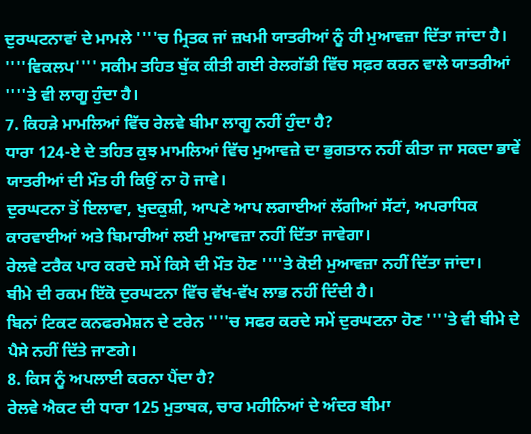ਦੁਰਘਟਨਾਵਾਂ ਦੇ ਮਾਮਲੇ ''''ਚ ਮ੍ਰਿਤਕ ਜਾਂ ਜ਼ਖਮੀ ਯਾਤਰੀਆਂ ਨੂੰ ਹੀ ਮੁਆਵਜ਼ਾ ਦਿੱਤਾ ਜਾਂਦਾ ਹੈ।
''''ਵਿਕਲਪ'''' ਸਕੀਮ ਤਹਿਤ ਬੁੱਕ ਕੀਤੀ ਗਈ ਰੇਲਗੱਡੀ ਵਿੱਚ ਸਫ਼ਰ ਕਰਨ ਵਾਲੇ ਯਾਤਰੀਆਂ ''''ਤੇ ਵੀ ਲਾਗੂ ਹੁੰਦਾ ਹੈ।
7. ਕਿਹੜੇ ਮਾਮਲਿਆਂ ਵਿੱਚ ਰੇਲਵੇ ਬੀਮਾ ਲਾਗੂ ਨਹੀਂ ਹੁੰਦਾ ਹੈ?
ਧਾਰਾ 124-ਏ ਦੇ ਤਹਿਤ ਕੁਝ ਮਾਮਲਿਆਂ ਵਿੱਚ ਮੁਆਵਜ਼ੇ ਦਾ ਭੁਗਤਾਨ ਨਹੀਂ ਕੀਤਾ ਜਾ ਸਕਦਾ ਭਾਵੇਂ ਯਾਤਰੀਆਂ ਦੀ ਮੌਤ ਹੀ ਕਿਉਂ ਨਾ ਹੋ ਜਾਵੇ।
ਦੁਰਘਟਨਾ ਤੋਂ ਇਲਾਵਾ, ਖੁਦਕੁਸ਼ੀ, ਆਪਣੇ ਆਪ ਲਗਾਈਆਂ ਲੱਗੀਆਂ ਸੱਟਾਂ, ਅਪਰਾਧਿਕ ਕਾਰਵਾਈਆਂ ਅਤੇ ਬਿਮਾਰੀਆਂ ਲਈ ਮੁਆਵਜ਼ਾ ਨਹੀਂ ਦਿੱਤਾ ਜਾਵੇਗਾ।
ਰੇਲਵੇ ਟਰੈਕ ਪਾਰ ਕਰਦੇ ਸਮੇਂ ਕਿਸੇ ਦੀ ਮੌਤ ਹੋਣ ''''ਤੇ ਕੋਈ ਮੁਆਵਜ਼ਾ ਨਹੀਂ ਦਿੱਤਾ ਜਾਂਦਾ।
ਬੀਮੇ ਦੀ ਰਕਮ ਇੱਕੋ ਦੁਰਘਟਨਾ ਵਿੱਚ ਵੱਖ-ਵੱਖ ਲਾਭ ਨਹੀਂ ਦਿੰਦੀ ਹੈ।
ਬਿਨਾਂ ਟਿਕਟ ਕਨਫਰਮੇਸ਼ਨ ਦੇ ਟਰੇਨ ''''ਚ ਸਫਰ ਕਰਦੇ ਸਮੇਂ ਦੁਰਘਟਨਾ ਹੋਣ ''''ਤੇ ਵੀ ਬੀਮੇ ਦੇ ਪੈਸੇ ਨਹੀਂ ਦਿੱਤੇ ਜਾਣਗੇ।
8. ਕਿਸ ਨੂੰ ਅਪਲਾਈ ਕਰਨਾ ਪੈਂਦਾ ਹੈ?
ਰੇਲਵੇ ਐਕਟ ਦੀ ਧਾਰਾ 125 ਮੁਤਾਬਕ, ਚਾਰ ਮਹੀਨਿਆਂ ਦੇ ਅੰਦਰ ਬੀਮਾ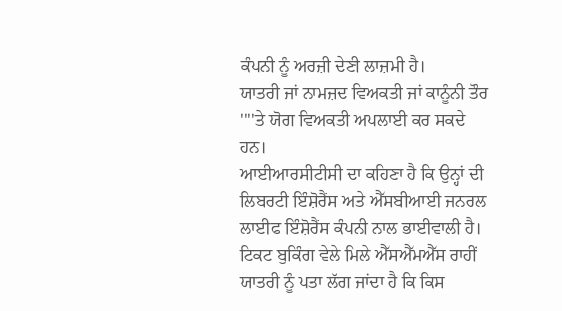ਕੰਪਨੀ ਨੂੰ ਅਰਜ਼ੀ ਦੇਣੀ ਲਾਜ਼ਮੀ ਹੈ।
ਯਾਤਰੀ ਜਾਂ ਨਾਮਜ਼ਦ ਵਿਅਕਤੀ ਜਾਂ ਕਾਨੂੰਨੀ ਤੌਰ ''''ਤੇ ਯੋਗ ਵਿਅਕਤੀ ਅਪਲਾਈ ਕਰ ਸਕਦੇ ਹਨ।
ਆਈਆਰਸੀਟੀਸੀ ਦਾ ਕਹਿਣਾ ਹੈ ਕਿ ਉਨ੍ਹਾਂ ਦੀ ਲਿਬਰਟੀ ਇੰਸ਼ੋਰੈਂਸ ਅਤੇ ਐੱਸਬੀਆਈ ਜਨਰਲ ਲਾਈਫ ਇੰਸ਼ੋਰੈਂਸ ਕੰਪਨੀ ਨਾਲ ਭਾਈਵਾਲੀ ਹੈ।
ਟਿਕਟ ਬੁਕਿੰਗ ਵੇਲੇ ਮਿਲੇ ਐੱਸਐੱਮਐੱਸ ਰਾਹੀਂ ਯਾਤਰੀ ਨੂੰ ਪਤਾ ਲੱਗ ਜਾਂਦਾ ਹੈ ਕਿ ਕਿਸ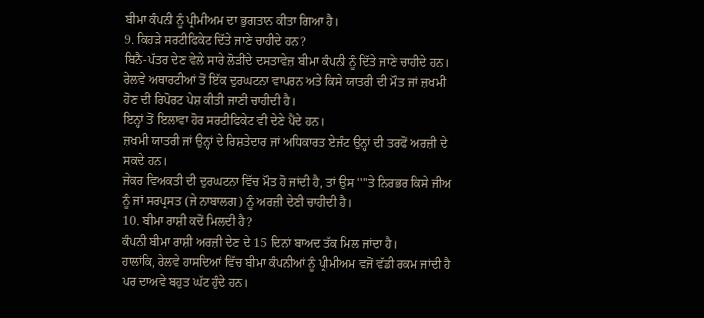ਬੀਮਾ ਕੰਪਨੀ ਨੂੰ ਪ੍ਰੀਮੀਅਮ ਦਾ ਭੁਗਤਾਨ ਕੀਤਾ ਗਿਆ ਹੈ।
9. ਕਿਹੜੇ ਸਰਟੀਫਿਕੇਟ ਦਿੱਤੇ ਜਾਣੇ ਚਾਹੀਦੇ ਹਨ?
ਬਿਨੈ-ਪੱਤਰ ਦੇਣ ਵੇਲੇ ਸਾਰੇ ਲੋੜੀਂਦੇ ਦਸਤਾਵੇਜ਼ ਬੀਮਾ ਕੰਪਨੀ ਨੂੰ ਦਿੱਤੇ ਜਾਣੇ ਚਾਹੀਦੇ ਹਨ।
ਰੇਲਵੇ ਅਥਾਰਟੀਆਂ ਤੋਂ ਇੱਕ ਦੁਰਘਟਨਾ ਵਾਪਰਨ ਅਤੇ ਕਿਸੇ ਯਾਤਰੀ ਦੀ ਮੌਤ ਜਾਂ ਜ਼ਖਮੀ ਹੋਣ ਦੀ ਰਿਪੋਰਟ ਪੇਸ਼ ਕੀਤੀ ਜਾਣੀ ਚਾਹੀਦੀ ਹੈ।
ਇਨ੍ਹਾਂ ਤੋਂ ਇਲਾਵਾ ਹੋਰ ਸਰਟੀਫਿਕੇਟ ਵੀ ਦੇਣੇ ਪੈਂਦੇ ਹਨ।
ਜ਼ਖਮੀ ਯਾਤਰੀ ਜਾਂ ਉਨ੍ਹਾਂ ਦੇ ਰਿਸ਼ਤੇਦਾਰ ਜਾਂ ਅਧਿਕਾਰਤ ਏਜੰਟ ਉਨ੍ਹਾਂ ਦੀ ਤਰਫੋਂ ਅਰਜ਼ੀ ਦੇ ਸਕਦੇ ਹਨ।
ਜੇਕਰ ਵਿਅਕਤੀ ਦੀ ਦੁਰਘਟਨਾ ਵਿੱਚ ਮੌਤ ਹੋ ਜਾਂਦੀ ਹੈ, ਤਾਂ ਉਸ ''''ਤੇ ਨਿਰਭਰ ਕਿਸੇ ਜੀਅ ਨੂੰ ਜਾਂ ਸਰਪ੍ਰਸਤ (ਜੇ ਨਾਬਾਲਗ) ਨੂੰ ਅਰਜ਼ੀ ਦੇਣੀ ਚਾਹੀਦੀ ਹੈ।
10. ਬੀਮਾ ਰਾਸ਼ੀ ਕਦੋਂ ਮਿਲਦੀ ਹੈ?
ਕੰਪਨੀ ਬੀਮਾ ਰਾਸ਼ੀ ਅਰਜ਼ੀ ਦੇਣ ਦੇ 15 ਦਿਨਾਂ ਬਾਅਦ ਤੱਕ ਮਿਲ ਜਾਂਦਾ ਹੈ।
ਹਾਲਾਂਕਿ, ਰੇਲਵੇ ਹਾਸਦਿਆਂ ਵਿੱਚ ਬੀਮਾ ਕੰਪਨੀਆਂ ਨੂੰ ਪ੍ਰੀਮੀਅਮ ਵਜੋਂ ਵੱਡੀ ਰਕਮ ਜਾਂਦੀ ਹੈ ਪਰ ਦਾਅਵੇ ਬਹੁਤ ਘੱਟ ਹੁੰਦੇ ਹਨ।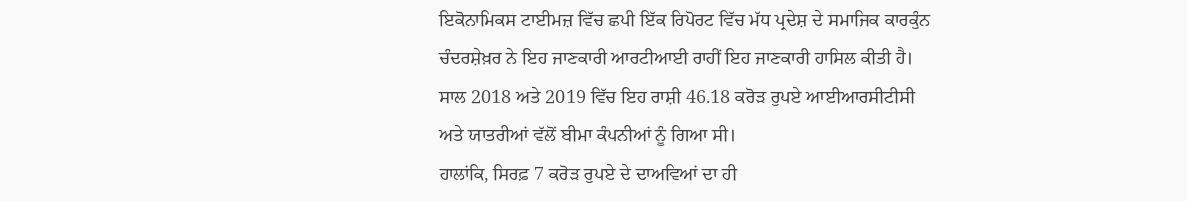ਇਕੋਨਾਮਿਕਸ ਟਾਈਮਜ਼ ਵਿੱਚ ਛਪੀ ਇੱਕ ਰਿਪੋਰਟ ਵਿੱਚ ਮੱਧ ਪ੍ਰਦੇਸ਼ ਦੇ ਸਮਾਜਿਕ ਕਾਰਕੁੰਨ ਚੰਦਰਸ਼ੇਖ਼ਰ ਨੇ ਇਹ ਜਾਣਕਾਰੀ ਆਰਟੀਆਈ ਰਾਹੀਂ ਇਹ ਜਾਣਕਾਰੀ ਹਾਸਿਲ ਕੀਤੀ ਹੈ।
ਸਾਲ 2018 ਅਤੇ 2019 ਵਿੱਚ ਇਹ ਰਾਸ਼ੀ 46.18 ਕਰੋੜ ਰੁਪਏ ਆਈਆਰਸੀਟੀਸੀ ਅਤੇ ਯਾਤਰੀਆਂ ਵੱਲੋਂ ਬੀਮਾ ਕੰਪਨੀਆਂ ਨੂੰ ਗਿਆ ਸੀ।
ਹਾਲਾਂਕਿ, ਸਿਰਫ਼ 7 ਕਰੋੜ ਰੁਪਏ ਦੇ ਦਾਅਵਿਆਂ ਦਾ ਹੀ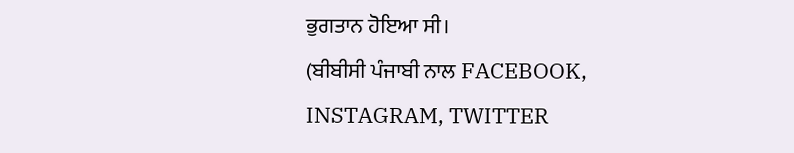ਭੁਗਤਾਨ ਹੋਇਆ ਸੀ।
(ਬੀਬੀਸੀ ਪੰਜਾਬੀ ਨਾਲ FACEBOOK, INSTAGRAM, TWITTER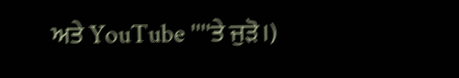ਅਤੇ YouTube ''''ਤੇ ਜੁੜੋ।)